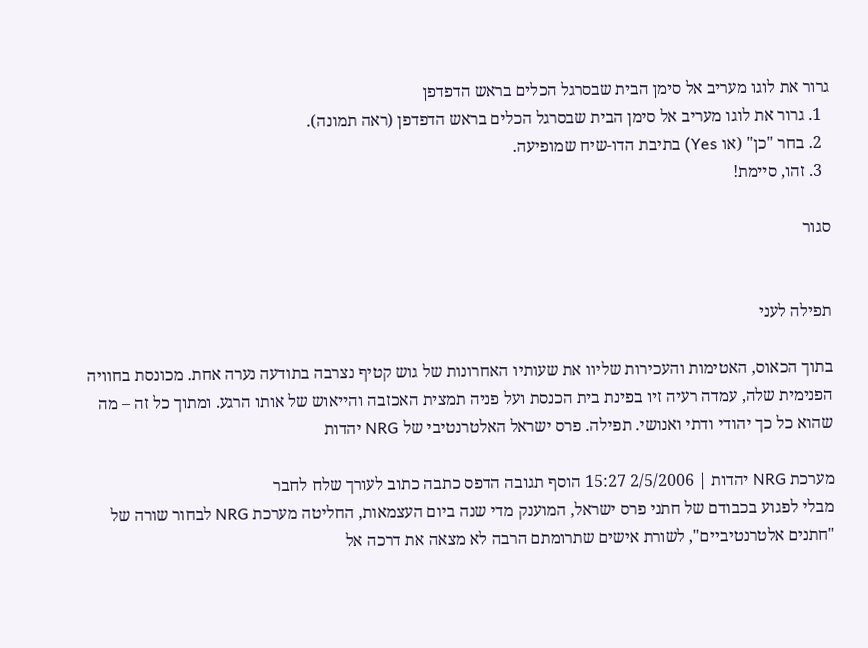גרור את לוגו מעריב אל סימן הבית שבסרגל הכלים בראש הדפדפן
  1. גרור את לוגו מעריב אל סימן הבית שבסרגל הכלים בראש הדפדפן (ראה תמונה).
  2. בחר "כן" (או Yes) בתיבת הדו-שיח שמופיעה.
  3. זהו, סיימת!

סגור


תפילה לעני

בתוך הכאוס, האטימות והעכירות שליוו את שעותיו האחרונות של גוש קטיף נצרבה בתודעה נערה אחת. מכונסת בחוויה הפנימית שלה, עמדה רעיה זיו בפינת בית הכנסת ועל פניה תמצית האכזבה והייאוש של אותו הרגע. ומתוך כל זה – מה שהוא כל כך יהודי ודתי ואנושי. תפילה. פרס ישראל האלטרנטיבי של NRG יהדות

מערכת NRG יהדות | 2/5/2006 15:27 הוסף תגובה הדפס כתבה כתוב לעורך שלח לחבר
מבלי לפגוע בכבודם של חתני פרס ישראל, המוענק מדי שנה ביום העצמאות, החליטה מערכת NRG לבחור שורה של "חתנים אלטרנטיביים", לשורת אישים שתרומתם הרבה לא מצאה את דרכה אל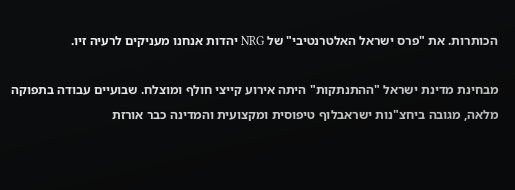הכותרות. את "פרס ישראל האלטרנטיבי" של NRG יהדות אנחנו מעניקים לרעיה זיו.

מבחינת מדינת ישראל "ההתנתקות" היתה אירוע קייצי חולף ומוצלח. שבועיים עבודה בתפוקה מלאה, מגובה ביחצ"נות ישראבלוף טיפוסית ומקצועית והמדינה כבר אורזת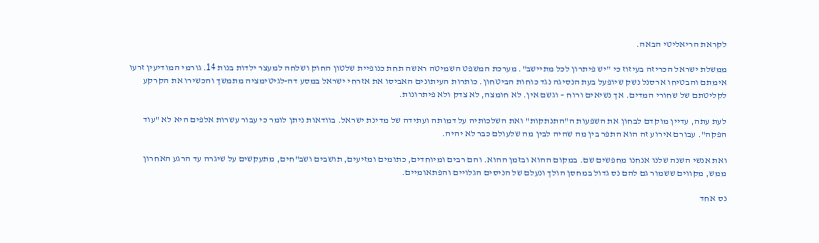לקראת הריאליטי הבאה.

ממשלת ישראל הכריזה בעיזוז כי "יש פיתרון לכל מתיישב". מערכת המשפט השמיטה ראשה תחת כנופיית שלטון החוק ושלחה למעצר ילדות בנות 14. גורמי המודיעין זרעו אימתם והבטיחו ארסנל נשק שיופעל בעת הנסיגה נגד כוחות הביטחון. כותרות העיתונים האביסו את אזרחי ישראל במסע דה-לגיטימציה מתמשך והכשירו את הקרקע לקליטתם של שחורי המדים. אך נשיאים ורוח – וגשם אין. לא חומצה, לא צדק ולא פיתרונות.

לעת עתה, עדיין מוקדם לבחון את השפעות ה"התנתקות" ואת השלכותיה על דמותה ועתידה של מדינת ישראל. בוודאות ניתן לומר כי עבור עשרות אלפים היא לא "עוד הפקה". עבורם אירוע זה הוא התפר בין מה שהיה לבין מה שלעולם כבר לא יהיה.

ואת אנשי השנה שלנו אנחנו מחפשים שם. במקום ההוא ובזמן ההוא. והם רבים ומיוחדים, כתומים ומזיעים, תושבים ושב"חים, מתעקשים על שיגרה עד הרגע האחרון ממש, מקווים ששמור גם להם נס גדול במחסן הולך ונעלם של הניסים הגלויים והפתאומיים.

נס אחד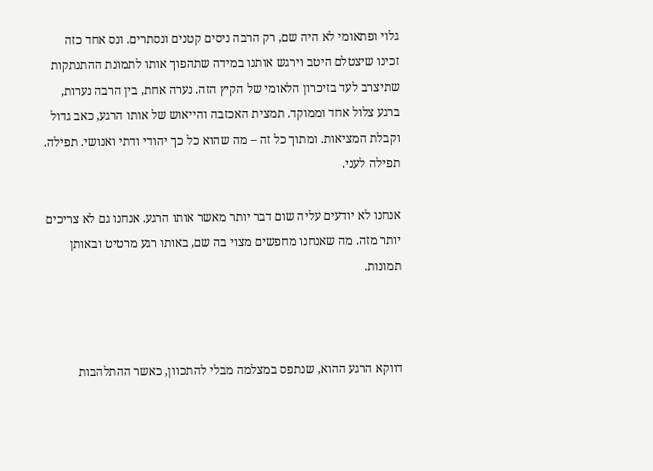גלוי ופתאומי לא היה שם, רק הרבה ניסים קטנים ונסתרים. ונס אחד כזה זכינו שיצטלם היטב וירגש אותנו במידה שתהפוך אותו לתמונת ההתנתקות שתיצרב לעד בזיכרון הלאומי של הקיץ הזה. נערה אחת, בין הרבה נערות, ברגע צלול אחד וממוקד. תמצית האכזבה והייאוש של אותו הרגע, כאב גדול וקבלת המציאות. ומתוך כל זה – מה שהוא כל כך יהודי ודתי ואנושי. תפילה. תפילה לעני.

אנחנו לא יודעים עליה שום דבר יותר מאשר אותו הרגע. אנחנו גם לא צריכים יותר מזה. מה שאנחנו מחפשים מצוי בה שם, באותו רגע מרטיט ובאותן תמונות.



דווקא הרגע ההוא, שנתפס במצלמה מבלי להתכוון, כאשר ההתלהבות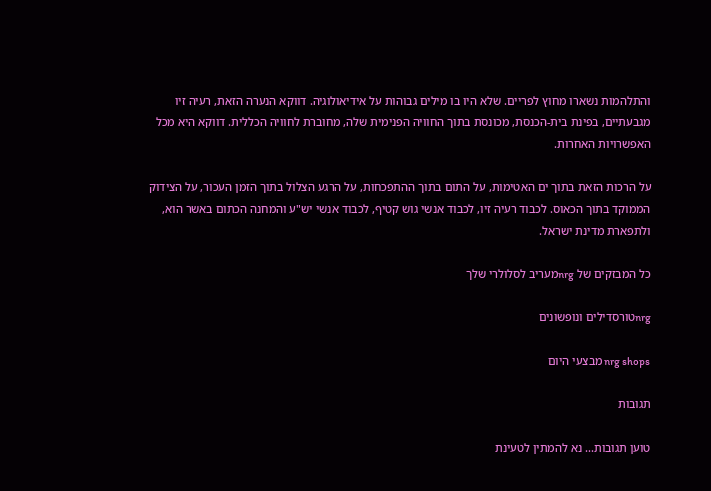והתלהמות נשארו מחוץ לפריים. שלא היו בו מילים גבוהות על אידיאולוגיה. דווקא הנערה הזאת, רעיה זיו מגבעתיים, בפינת בית-הכנסת, מכונסת בתוך החוויה הפנימית שלה, מחוברת לחוויה הכללית. דווקא היא מכל האפשרויות האחרות.

על הרכות הזאת בתוך ים האטימות, על התום בתוך ההתפכחות, על הרגע הצלול בתוך הזמן העכור, על הצידוק הממוקד בתוך הכאוס. לכבוד רעיה זיו, לכבוד אנשי גוש קטיף, לכבוד אנשי יש"ע והמחנה הכתום באשר הוא, ולתפארת מדינת ישראל.

כל המבזקים של nrgמעריב לסלולרי שלך

nrgטורסדילים ונופשונים

nrg shops מבצעי היום

תגובות

טוען תגובות... נא להמתין לטעינת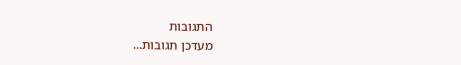התגובות
מעדכן תגובות...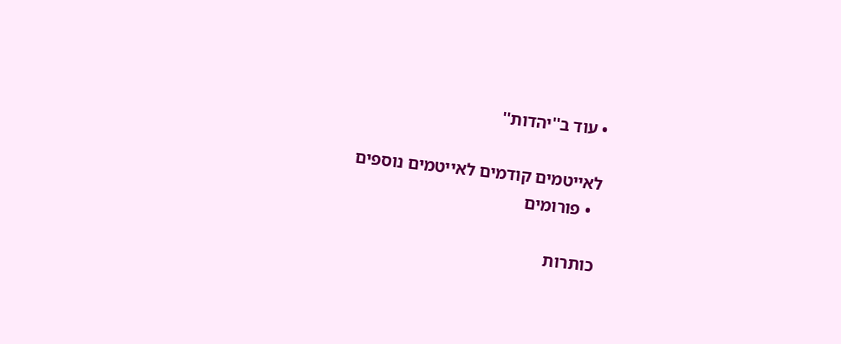• עוד ב''יהדות''

לאייטמים קודמים לאייטמים נוספים
  • פורומים

כותרות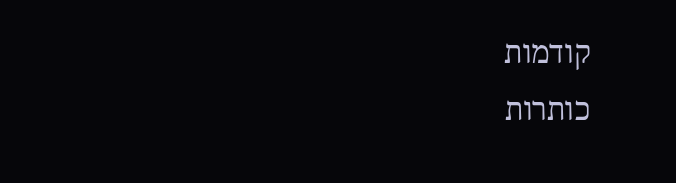קודמות
כותרות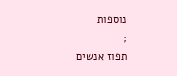נוספות
;
תפוז אנשים